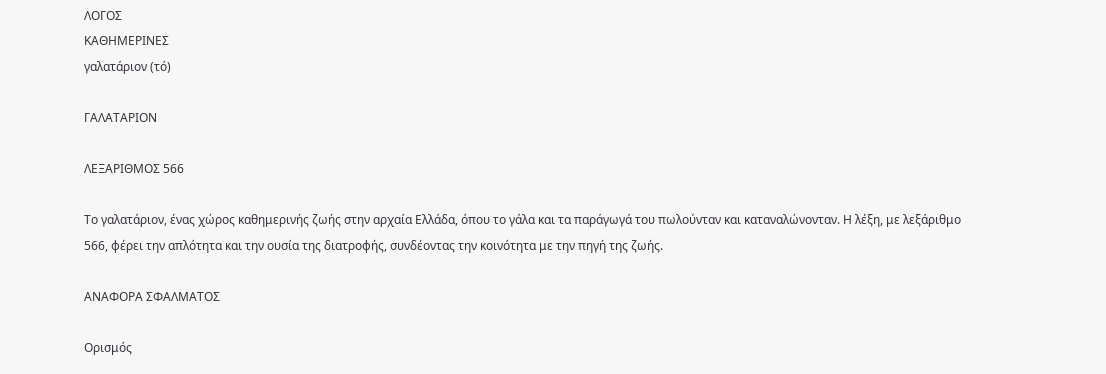ΛΟΓΟΣ
ΚΑΘΗΜΕΡΙΝΕΣ
γαλατάριον (τό)

ΓΑΛΑΤΑΡΙΟΝ

ΛΕΞΑΡΙΘΜΟΣ 566

Το γαλατάριον, ένας χώρος καθημερινής ζωής στην αρχαία Ελλάδα, όπου το γάλα και τα παράγωγά του πωλούνταν και καταναλώνονταν. Η λέξη, με λεξάριθμο 566, φέρει την απλότητα και την ουσία της διατροφής, συνδέοντας την κοινότητα με την πηγή της ζωής.

ΑΝΑΦΟΡΑ ΣΦΑΛΜΑΤΟΣ

Ορισμός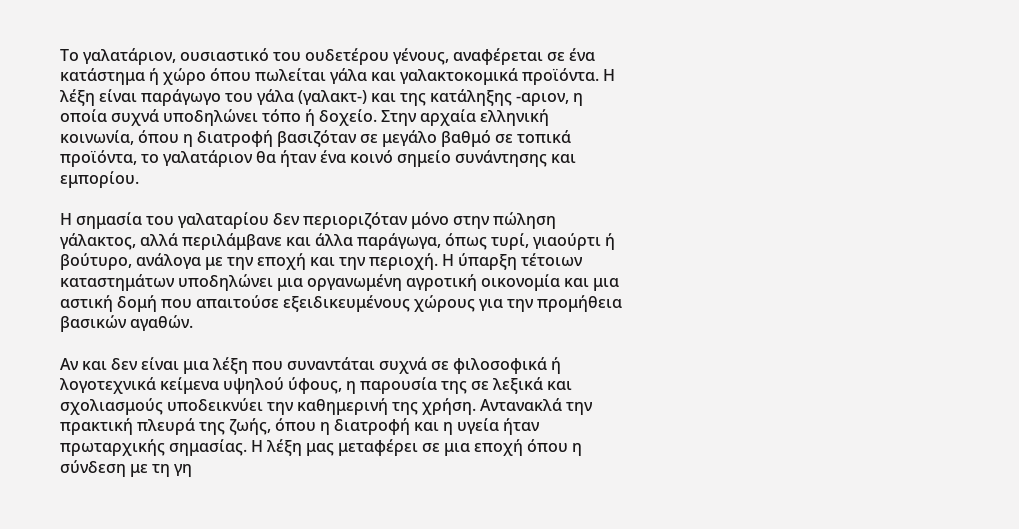Το γαλατάριον, ουσιαστικό του ουδετέρου γένους, αναφέρεται σε ένα κατάστημα ή χώρο όπου πωλείται γάλα και γαλακτοκομικά προϊόντα. Η λέξη είναι παράγωγο του γάλα (γαλακτ-) και της κατάληξης -αριον, η οποία συχνά υποδηλώνει τόπο ή δοχείο. Στην αρχαία ελληνική κοινωνία, όπου η διατροφή βασιζόταν σε μεγάλο βαθμό σε τοπικά προϊόντα, το γαλατάριον θα ήταν ένα κοινό σημείο συνάντησης και εμπορίου.

Η σημασία του γαλαταρίου δεν περιοριζόταν μόνο στην πώληση γάλακτος, αλλά περιλάμβανε και άλλα παράγωγα, όπως τυρί, γιαούρτι ή βούτυρο, ανάλογα με την εποχή και την περιοχή. Η ύπαρξη τέτοιων καταστημάτων υποδηλώνει μια οργανωμένη αγροτική οικονομία και μια αστική δομή που απαιτούσε εξειδικευμένους χώρους για την προμήθεια βασικών αγαθών.

Αν και δεν είναι μια λέξη που συναντάται συχνά σε φιλοσοφικά ή λογοτεχνικά κείμενα υψηλού ύφους, η παρουσία της σε λεξικά και σχολιασμούς υποδεικνύει την καθημερινή της χρήση. Αντανακλά την πρακτική πλευρά της ζωής, όπου η διατροφή και η υγεία ήταν πρωταρχικής σημασίας. Η λέξη μας μεταφέρει σε μια εποχή όπου η σύνδεση με τη γη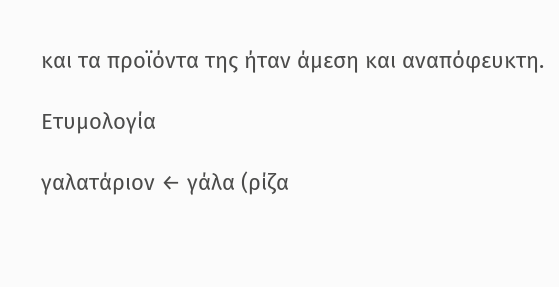και τα προϊόντα της ήταν άμεση και αναπόφευκτη.

Ετυμολογία

γαλατάριον ← γάλα (ρίζα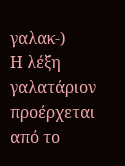γαλακ-)
Η λέξη γαλατάριον προέρχεται από το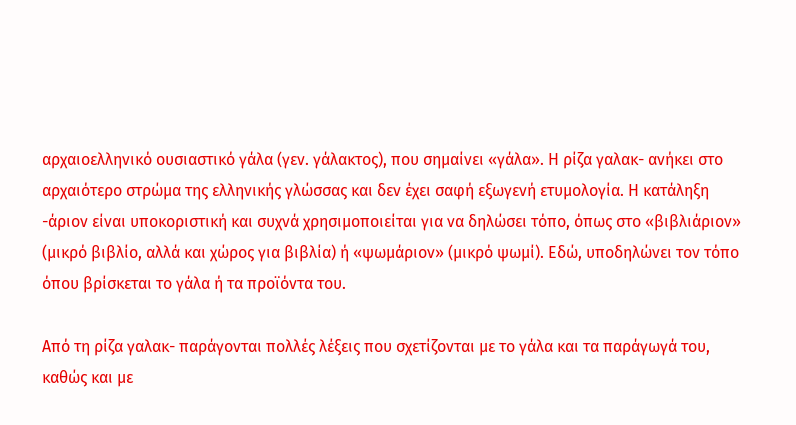αρχαιοελληνικό ουσιαστικό γάλα (γεν. γάλακτος), που σημαίνει «γάλα». Η ρίζα γαλακ- ανήκει στο αρχαιότερο στρώμα της ελληνικής γλώσσας και δεν έχει σαφή εξωγενή ετυμολογία. Η κατάληξη -άριον είναι υποκοριστική και συχνά χρησιμοποιείται για να δηλώσει τόπο, όπως στο «βιβλιάριον» (μικρό βιβλίο, αλλά και χώρος για βιβλία) ή «ψωμάριον» (μικρό ψωμί). Εδώ, υποδηλώνει τον τόπο όπου βρίσκεται το γάλα ή τα προϊόντα του.

Από τη ρίζα γαλακ- παράγονται πολλές λέξεις που σχετίζονται με το γάλα και τα παράγωγά του, καθώς και με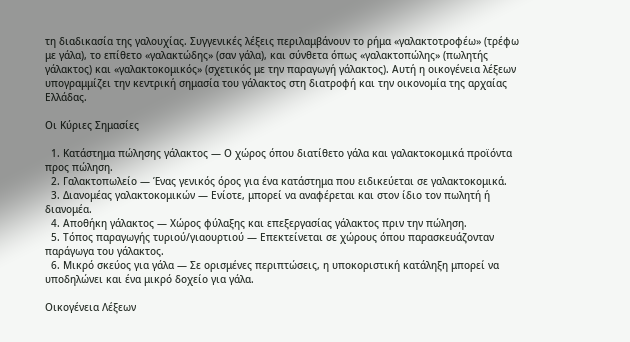τη διαδικασία της γαλουχίας. Συγγενικές λέξεις περιλαμβάνουν το ρήμα «γαλακτοτροφέω» (τρέφω με γάλα), το επίθετο «γαλακτώδης» (σαν γάλα), και σύνθετα όπως «γαλακτοπώλης» (πωλητής γάλακτος) και «γαλακτοκομικός» (σχετικός με την παραγωγή γάλακτος). Αυτή η οικογένεια λέξεων υπογραμμίζει την κεντρική σημασία του γάλακτος στη διατροφή και την οικονομία της αρχαίας Ελλάδας.

Οι Κύριες Σημασίες

  1. Κατάστημα πώλησης γάλακτος — Ο χώρος όπου διατίθετο γάλα και γαλακτοκομικά προϊόντα προς πώληση.
  2. Γαλακτοπωλείο — Ένας γενικός όρος για ένα κατάστημα που ειδικεύεται σε γαλακτοκομικά.
  3. Διανομέας γαλακτοκομικών — Ενίοτε, μπορεί να αναφέρεται και στον ίδιο τον πωλητή ή διανομέα.
  4. Αποθήκη γάλακτος — Χώρος φύλαξης και επεξεργασίας γάλακτος πριν την πώληση.
  5. Τόπος παραγωγής τυριού/γιαουρτιού — Επεκτείνεται σε χώρους όπου παρασκευάζονταν παράγωγα του γάλακτος.
  6. Μικρό σκεύος για γάλα — Σε ορισμένες περιπτώσεις, η υποκοριστική κατάληξη μπορεί να υποδηλώνει και ένα μικρό δοχείο για γάλα.

Οικογένεια Λέξεων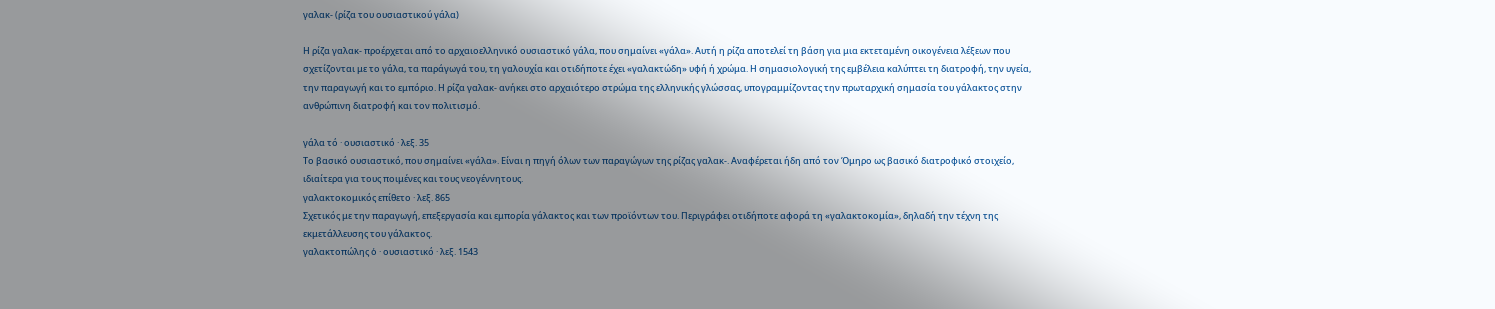γαλακ- (ρίζα του ουσιαστικού γάλα)

Η ρίζα γαλακ- προέρχεται από το αρχαιοελληνικό ουσιαστικό γάλα, που σημαίνει «γάλα». Αυτή η ρίζα αποτελεί τη βάση για μια εκτεταμένη οικογένεια λέξεων που σχετίζονται με το γάλα, τα παράγωγά του, τη γαλουχία και οτιδήποτε έχει «γαλακτώδη» υφή ή χρώμα. Η σημασιολογική της εμβέλεια καλύπτει τη διατροφή, την υγεία, την παραγωγή και το εμπόριο. Η ρίζα γαλακ- ανήκει στο αρχαιότερο στρώμα της ελληνικής γλώσσας, υπογραμμίζοντας την πρωταρχική σημασία του γάλακτος στην ανθρώπινη διατροφή και τον πολιτισμό.

γάλα τό · ουσιαστικό · λεξ. 35
Το βασικό ουσιαστικό, που σημαίνει «γάλα». Είναι η πηγή όλων των παραγώγων της ρίζας γαλακ-. Αναφέρεται ήδη από τον Όμηρο ως βασικό διατροφικό στοιχείο, ιδιαίτερα για τους ποιμένες και τους νεογέννητους.
γαλακτοκομικός επίθετο · λεξ. 865
Σχετικός με την παραγωγή, επεξεργασία και εμπορία γάλακτος και των προϊόντων του. Περιγράφει οτιδήποτε αφορά τη «γαλακτοκομία», δηλαδή την τέχνη της εκμετάλλευσης του γάλακτος.
γαλακτοπώλης ὁ · ουσιαστικό · λεξ. 1543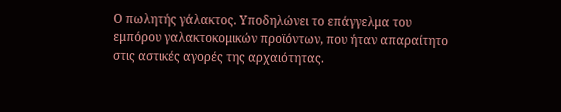Ο πωλητής γάλακτος. Υποδηλώνει το επάγγελμα του εμπόρου γαλακτοκομικών προϊόντων, που ήταν απαραίτητο στις αστικές αγορές της αρχαιότητας.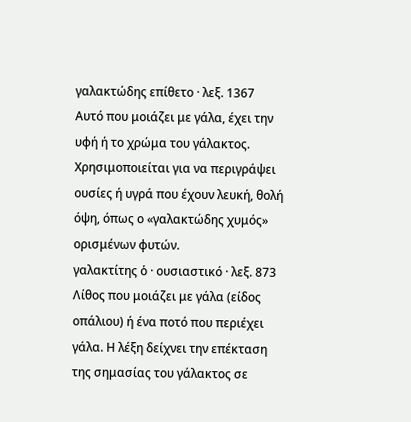γαλακτώδης επίθετο · λεξ. 1367
Αυτό που μοιάζει με γάλα, έχει την υφή ή το χρώμα του γάλακτος. Χρησιμοποιείται για να περιγράψει ουσίες ή υγρά που έχουν λευκή, θολή όψη, όπως ο «γαλακτώδης χυμός» ορισμένων φυτών.
γαλακτίτης ὁ · ουσιαστικό · λεξ. 873
Λίθος που μοιάζει με γάλα (είδος οπάλιου) ή ένα ποτό που περιέχει γάλα. Η λέξη δείχνει την επέκταση της σημασίας του γάλακτος σε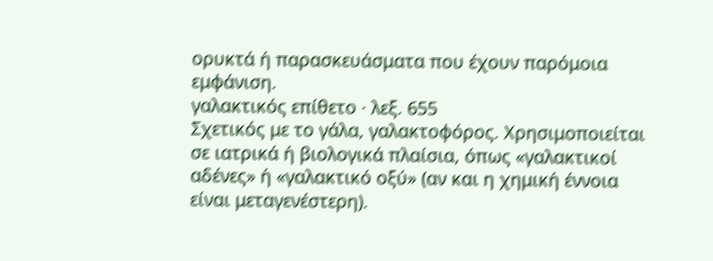ορυκτά ή παρασκευάσματα που έχουν παρόμοια εμφάνιση.
γαλακτικός επίθετο · λεξ. 655
Σχετικός με το γάλα, γαλακτοφόρος. Χρησιμοποιείται σε ιατρικά ή βιολογικά πλαίσια, όπως «γαλακτικοί αδένες» ή «γαλακτικό οξύ» (αν και η χημική έννοια είναι μεταγενέστερη).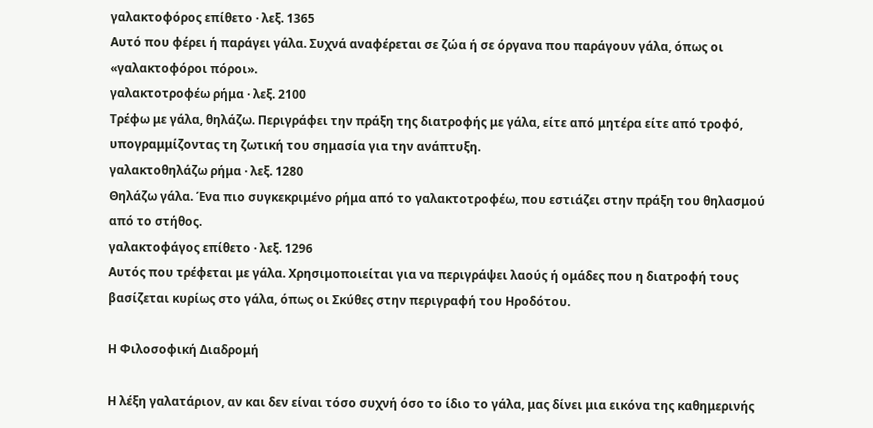γαλακτοφόρος επίθετο · λεξ. 1365
Αυτό που φέρει ή παράγει γάλα. Συχνά αναφέρεται σε ζώα ή σε όργανα που παράγουν γάλα, όπως οι «γαλακτοφόροι πόροι».
γαλακτοτροφέω ρήμα · λεξ. 2100
Τρέφω με γάλα, θηλάζω. Περιγράφει την πράξη της διατροφής με γάλα, είτε από μητέρα είτε από τροφό, υπογραμμίζοντας τη ζωτική του σημασία για την ανάπτυξη.
γαλακτοθηλάζω ρήμα · λεξ. 1280
Θηλάζω γάλα. Ένα πιο συγκεκριμένο ρήμα από το γαλακτοτροφέω, που εστιάζει στην πράξη του θηλασμού από το στήθος.
γαλακτοφάγος επίθετο · λεξ. 1296
Αυτός που τρέφεται με γάλα. Χρησιμοποιείται για να περιγράψει λαούς ή ομάδες που η διατροφή τους βασίζεται κυρίως στο γάλα, όπως οι Σκύθες στην περιγραφή του Ηροδότου.

Η Φιλοσοφική Διαδρομή

Η λέξη γαλατάριον, αν και δεν είναι τόσο συχνή όσο το ίδιο το γάλα, μας δίνει μια εικόνα της καθημερινής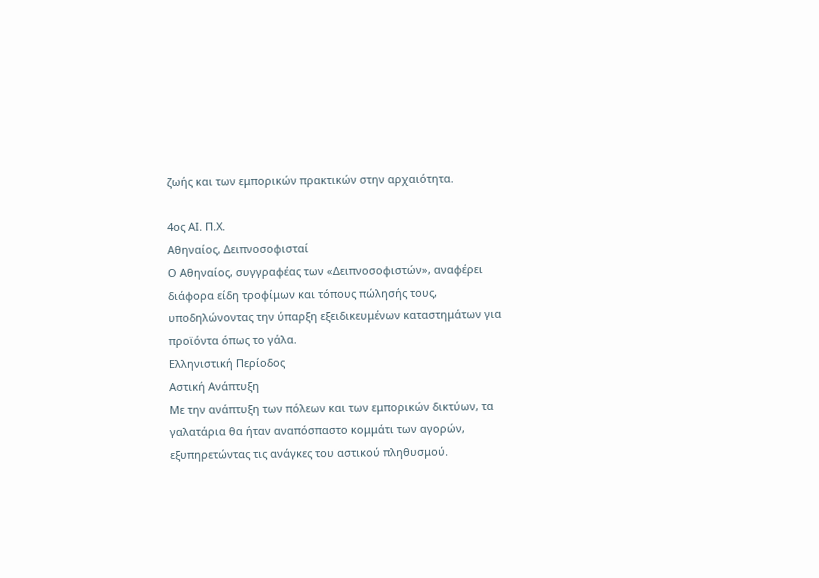ζωής και των εμπορικών πρακτικών στην αρχαιότητα.

4ος ΑΙ. Π.Χ.
Αθηναίος, Δειπνοσοφισταί
Ο Αθηναίος, συγγραφέας των «Δειπνοσοφιστών», αναφέρει διάφορα είδη τροφίμων και τόπους πώλησής τους, υποδηλώνοντας την ύπαρξη εξειδικευμένων καταστημάτων για προϊόντα όπως το γάλα.
Ελληνιστική Περίοδος
Αστική Ανάπτυξη
Με την ανάπτυξη των πόλεων και των εμπορικών δικτύων, τα γαλατάρια θα ήταν αναπόσπαστο κομμάτι των αγορών, εξυπηρετώντας τις ανάγκες του αστικού πληθυσμού.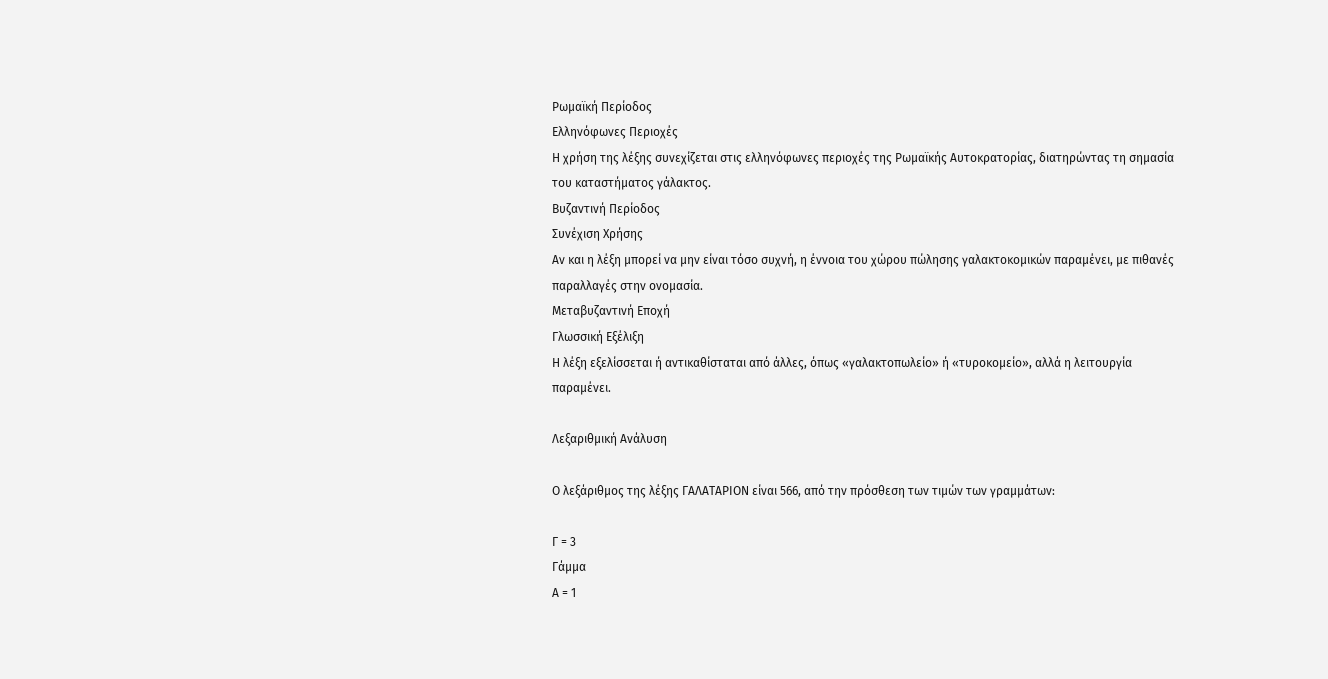Ρωμαϊκή Περίοδος
Ελληνόφωνες Περιοχές
Η χρήση της λέξης συνεχίζεται στις ελληνόφωνες περιοχές της Ρωμαϊκής Αυτοκρατορίας, διατηρώντας τη σημασία του καταστήματος γάλακτος.
Βυζαντινή Περίοδος
Συνέχιση Χρήσης
Αν και η λέξη μπορεί να μην είναι τόσο συχνή, η έννοια του χώρου πώλησης γαλακτοκομικών παραμένει, με πιθανές παραλλαγές στην ονομασία.
Μεταβυζαντινή Εποχή
Γλωσσική Εξέλιξη
Η λέξη εξελίσσεται ή αντικαθίσταται από άλλες, όπως «γαλακτοπωλείο» ή «τυροκομείο», αλλά η λειτουργία παραμένει.

Λεξαριθμική Ανάλυση

Ο λεξάριθμος της λέξης ΓΑΛΑΤΑΡΙΟΝ είναι 566, από την πρόσθεση των τιμών των γραμμάτων:

Γ = 3
Γάμμα
Α = 1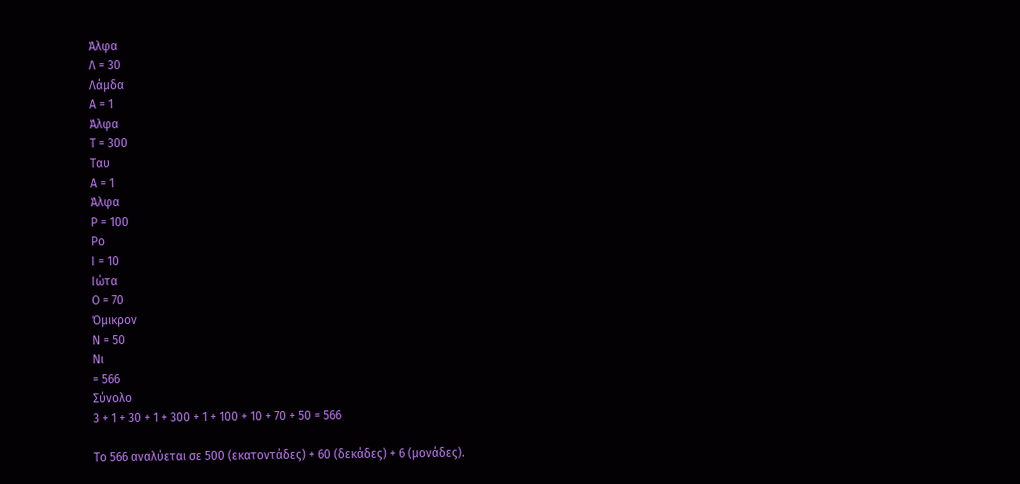Άλφα
Λ = 30
Λάμδα
Α = 1
Άλφα
Τ = 300
Ταυ
Α = 1
Άλφα
Ρ = 100
Ρο
Ι = 10
Ιώτα
Ο = 70
Όμικρον
Ν = 50
Νι
= 566
Σύνολο
3 + 1 + 30 + 1 + 300 + 1 + 100 + 10 + 70 + 50 = 566

Το 566 αναλύεται σε 500 (εκατοντάδες) + 60 (δεκάδες) + 6 (μονάδες).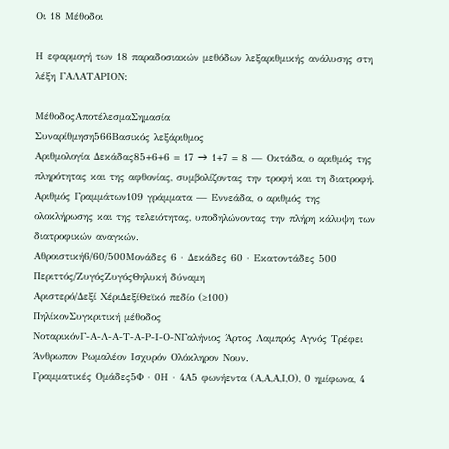Οι 18 Μέθοδοι

Η εφαρμογή των 18 παραδοσιακών μεθόδων λεξαριθμικής ανάλυσης στη λέξη ΓΑΛΑΤΑΡΙΟΝ:

ΜέθοδοςΑποτέλεσμαΣημασία
Συναρίθμηση566Βασικός λεξάριθμος
Αριθμολογία Δεκάδας85+6+6 = 17 → 1+7 = 8 — Οκτάδα, ο αριθμός της πληρότητας και της αφθονίας, συμβολίζοντας την τροφή και τη διατροφή.
Αριθμός Γραμμάτων109 γράμματα — Εννεάδα, ο αριθμός της ολοκλήρωσης και της τελειότητας, υποδηλώνοντας την πλήρη κάλυψη των διατροφικών αναγκών.
Αθροιστική6/60/500Μονάδες 6 · Δεκάδες 60 · Εκατοντάδες 500
Περιττός/ΖυγόςΖυγόςΘηλυκή δύναμη
Αριστερό/Δεξί ΧέριΔεξίΘεϊκό πεδίο (≥100)
ΠηλίκονΣυγκριτική μέθοδος
ΝοταρικόνΓ-Α-Λ-Α-Τ-Α-Ρ-Ι-Ο-ΝΓαλήνιος Άρτος Λαμπρός Αγνός Τρέφει Άνθρωπον Ρωμαλέον Ισχυρόν Ολόκληρον Νουν.
Γραμματικές Ομάδες5Φ · 0Η · 4Α5 φωνήεντα (Α,Α,Α,Ι,Ο), 0 ημίφωνα, 4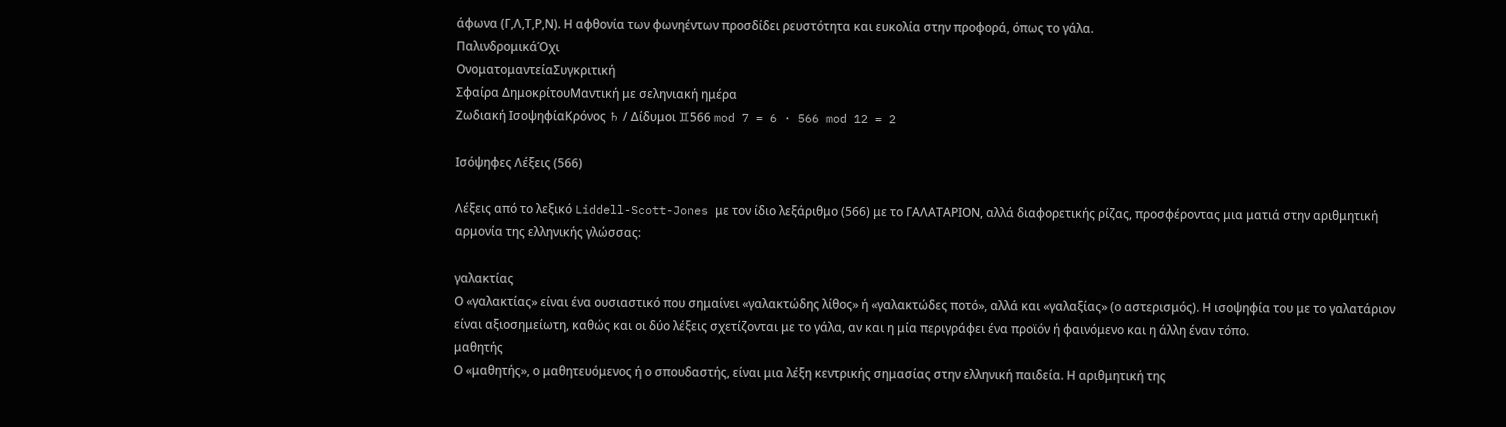άφωνα (Γ,Λ,Τ,Ρ,Ν). Η αφθονία των φωνηέντων προσδίδει ρευστότητα και ευκολία στην προφορά, όπως το γάλα.
ΠαλινδρομικάΌχι
ΟνοματομαντείαΣυγκριτική
Σφαίρα ΔημοκρίτουΜαντική με σεληνιακή ημέρα
Ζωδιακή ΙσοψηφίαΚρόνος ♄ / Δίδυμοι ♊566 mod 7 = 6 · 566 mod 12 = 2

Ισόψηφες Λέξεις (566)

Λέξεις από το λεξικό Liddell-Scott-Jones με τον ίδιο λεξάριθμο (566) με το ΓΑΛΑΤΑΡΙΟΝ, αλλά διαφορετικής ρίζας, προσφέροντας μια ματιά στην αριθμητική αρμονία της ελληνικής γλώσσας:

γαλακτίας
Ο «γαλακτίας» είναι ένα ουσιαστικό που σημαίνει «γαλακτώδης λίθος» ή «γαλακτώδες ποτό», αλλά και «γαλαξίας» (ο αστερισμός). Η ισοψηφία του με το γαλατάριον είναι αξιοσημείωτη, καθώς και οι δύο λέξεις σχετίζονται με το γάλα, αν και η μία περιγράφει ένα προϊόν ή φαινόμενο και η άλλη έναν τόπο.
μαθητής
Ο «μαθητής», ο μαθητευόμενος ή ο σπουδαστής, είναι μια λέξη κεντρικής σημασίας στην ελληνική παιδεία. Η αριθμητική της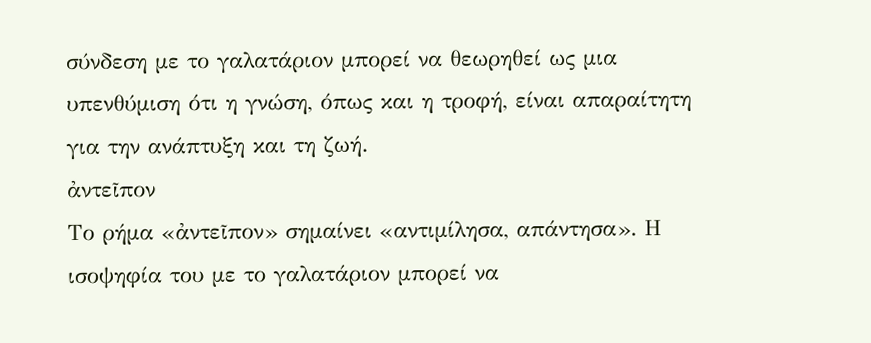σύνδεση με το γαλατάριον μπορεί να θεωρηθεί ως μια υπενθύμιση ότι η γνώση, όπως και η τροφή, είναι απαραίτητη για την ανάπτυξη και τη ζωή.
ἀντεῖπον
Το ρήμα «ἀντεῖπον» σημαίνει «αντιμίλησα, απάντησα». Η ισοψηφία του με το γαλατάριον μπορεί να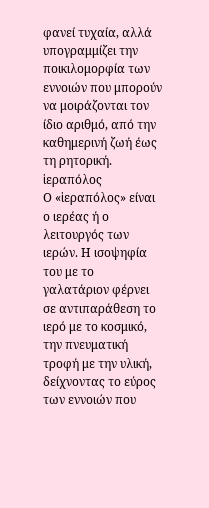φανεί τυχαία, αλλά υπογραμμίζει την ποικιλομορφία των εννοιών που μπορούν να μοιράζονται τον ίδιο αριθμό, από την καθημερινή ζωή έως τη ρητορική.
ἱεραπόλος
Ο «ἱεραπόλος» είναι ο ιερέας ή ο λειτουργός των ιερών. Η ισοψηφία του με το γαλατάριον φέρνει σε αντιπαράθεση το ιερό με το κοσμικό, την πνευματική τροφή με την υλική, δείχνοντας το εύρος των εννοιών που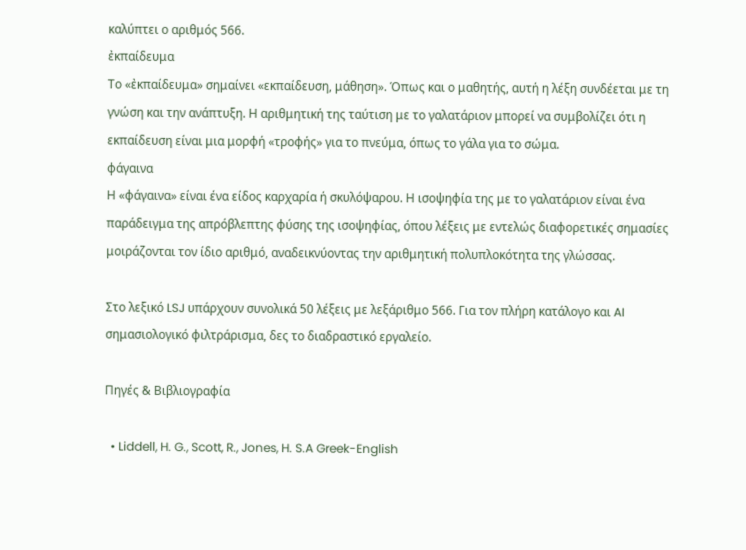καλύπτει ο αριθμός 566.
ἐκπαίδευμα
Το «ἐκπαίδευμα» σημαίνει «εκπαίδευση, μάθηση». Όπως και ο μαθητής, αυτή η λέξη συνδέεται με τη γνώση και την ανάπτυξη. Η αριθμητική της ταύτιση με το γαλατάριον μπορεί να συμβολίζει ότι η εκπαίδευση είναι μια μορφή «τροφής» για το πνεύμα, όπως το γάλα για το σώμα.
φάγαινα
Η «φάγαινα» είναι ένα είδος καρχαρία ή σκυλόψαρου. Η ισοψηφία της με το γαλατάριον είναι ένα παράδειγμα της απρόβλεπτης φύσης της ισοψηφίας, όπου λέξεις με εντελώς διαφορετικές σημασίες μοιράζονται τον ίδιο αριθμό, αναδεικνύοντας την αριθμητική πολυπλοκότητα της γλώσσας.

Στο λεξικό LSJ υπάρχουν συνολικά 50 λέξεις με λεξάριθμο 566. Για τον πλήρη κατάλογο και AI σημασιολογικό φιλτράρισμα, δες το διαδραστικό εργαλείο.

Πηγές & Βιβλιογραφία

  • Liddell, H. G., Scott, R., Jones, H. S.A Greek-English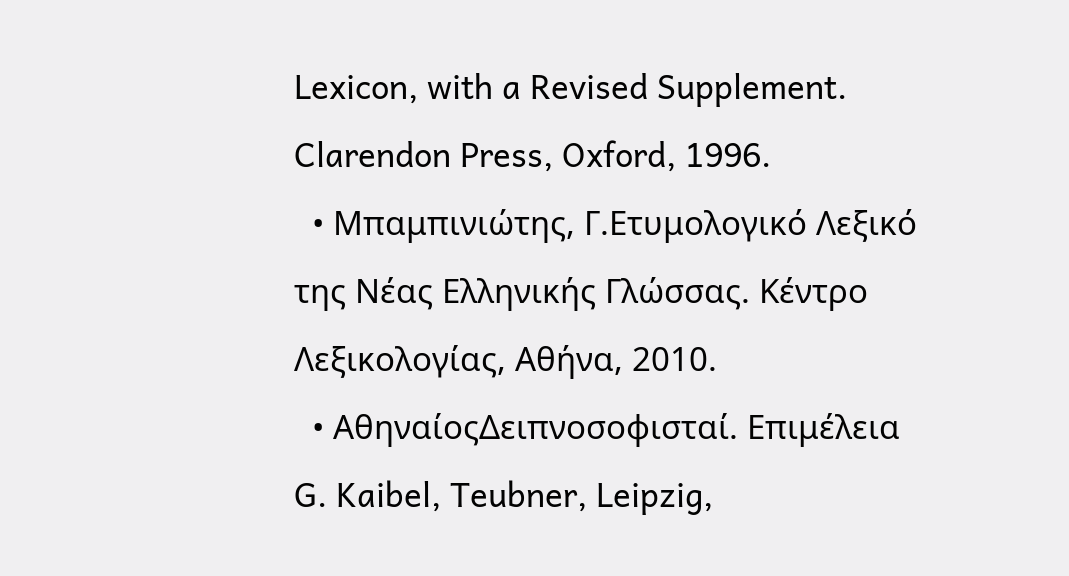Lexicon, with a Revised Supplement. Clarendon Press, Oxford, 1996.
  • Μπαμπινιώτης, Γ.Ετυμολογικό Λεξικό της Νέας Ελληνικής Γλώσσας. Κέντρο Λεξικολογίας, Αθήνα, 2010.
  • ΑθηναίοςΔειπνοσοφισταί. Επιμέλεια G. Kaibel, Teubner, Leipzig,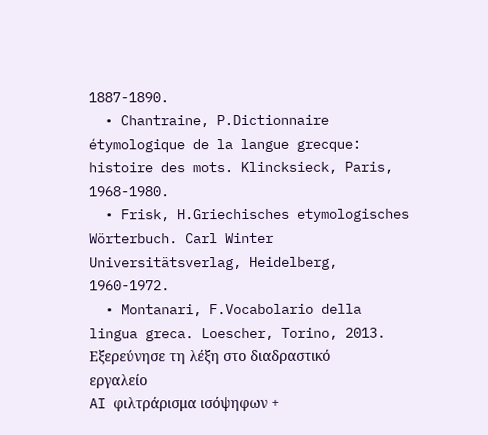1887-1890.
  • Chantraine, P.Dictionnaire étymologique de la langue grecque: histoire des mots. Klincksieck, Paris, 1968-1980.
  • Frisk, H.Griechisches etymologisches Wörterbuch. Carl Winter Universitätsverlag, Heidelberg, 1960-1972.
  • Montanari, F.Vocabolario della lingua greca. Loescher, Torino, 2013.
Εξερεύνησε τη λέξη στο διαδραστικό εργαλείο
AI φιλτράρισμα ισόψηφων +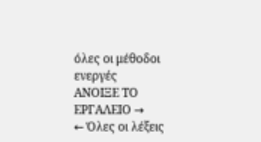όλες οι μέθοδοι ενεργές
ΑΝΟΙΞΕ ΤΟ ΕΡΓΑΛΕΙΟ →
← Όλες οι λέξεις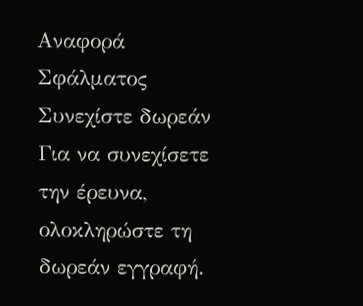Αναφορά Σφάλματος
Συνεχίστε δωρεάν
Για να συνεχίσετε την έρευνα, ολοκληρώστε τη δωρεάν εγγραφή.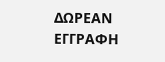ΔΩΡΕΑΝ ΕΓΓΡΑΦΗ